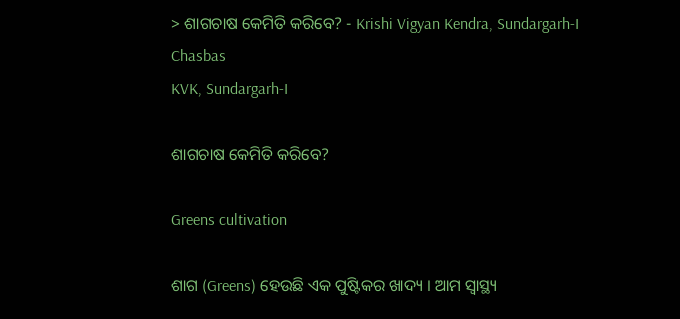> ଶାଗଚାଷ କେମିତି କରିବେ? - Krishi Vigyan Kendra, Sundargarh-I
Chasbas
KVK, Sundargarh-I

ଶାଗଚାଷ କେମିତି କରିବେ?

Greens cultivation

ଶାଗ (Greens) ହେଉଛି ଏକ ପୁଷ୍ଟିକର ଖାଦ୍ୟ । ଆମ ସ୍ୱାସ୍ଥ୍ୟ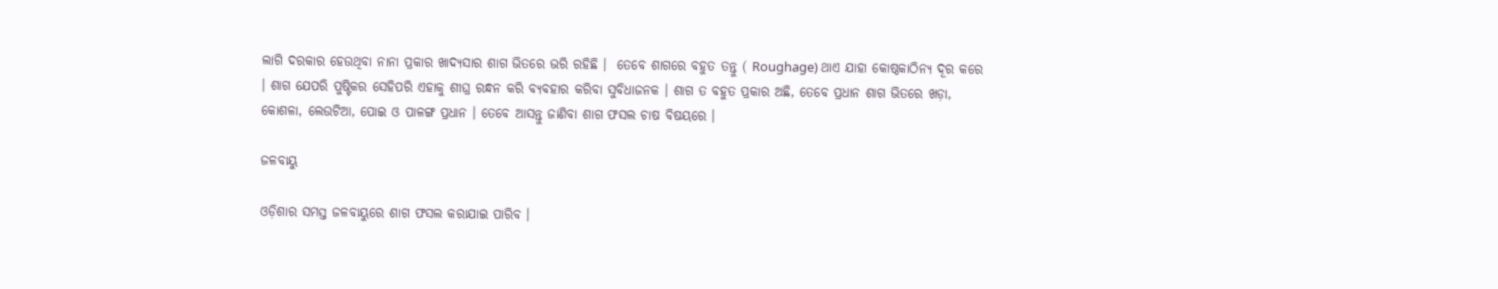ଲାଗି ଦରକାର ହେଉଥିବା ନାନା ପ୍ରକାର ଖାଦ୍ୟସାର ଶାଗ ଭିତରେ ଭରି ରହିଛି ।  ତେବେ ଶାଗରେ ବହୁତ ତନ୍ତୁ ( Roughage) ଥାଏ ଯାହା କୋଷ୍ଠକାଠିନ୍ୟ ଦୂର କରେ । ଶାଗ ଯେପରି ପୁଷ୍ଟିକର ସେହିପରି ଏହାକୁ ଶୀଘ୍ର ରନ୍ଧନ କରି ବ୍ୟବହାର କରିବା ସୁବିଧାଜନକ । ଶାଗ ତ ବହୁତ ପ୍ରକାର ଅଛି, ତେବେ ପ୍ରଧାନ ଶାଗ ଭିତରେ ଖଡ଼ା, କୋଶଳା, ଲେଉଟିଆ, ପୋଇ ଓ ପାଳଙ୍ଗ ପ୍ରଧାନ । ତେବେ ଆସନ୍ତୁ ଜାଣିବା ଶାଗ ଫସଲ ଚାଷ ବିଷୟରେ ।

ଜଳବାୟୁ

ଓଡ଼ିଶାର ସମସ୍ତ ଜଳବାୟୁରେ ଶାଗ ଫସଲ କରାଯାଇ ପାରିବ ।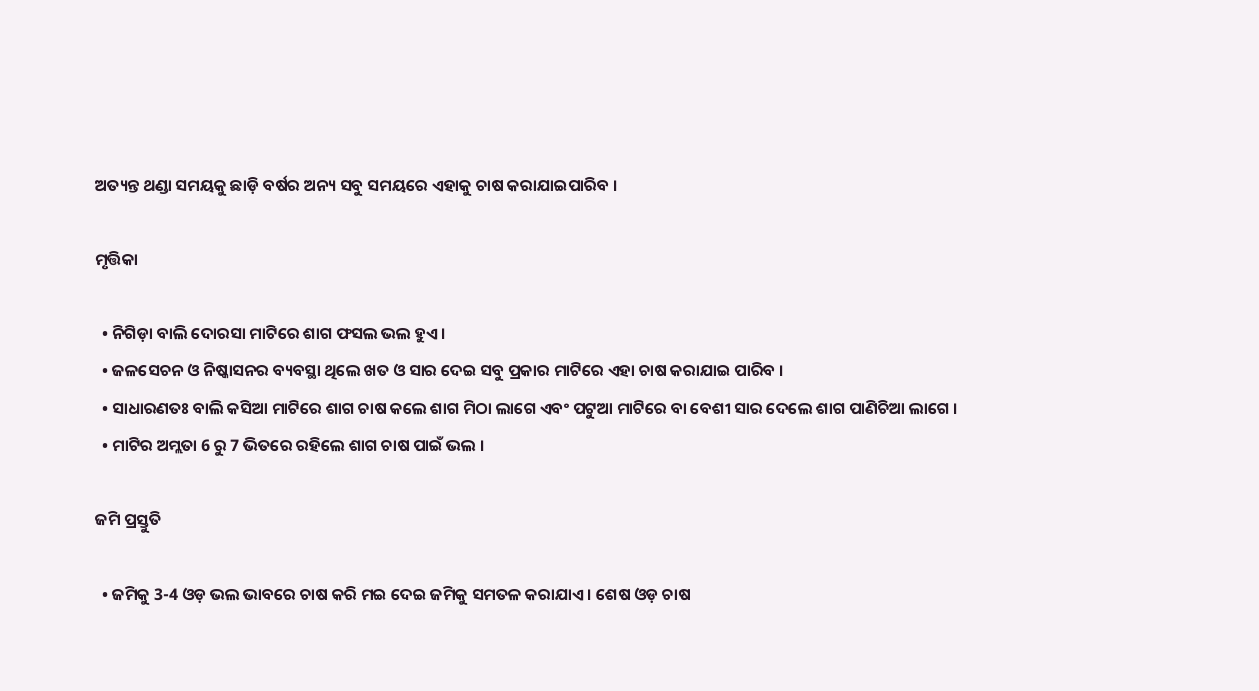ଅତ୍ୟନ୍ତ ଥଣ୍ଡା ସମୟକୁ ଛାଡ଼ି ବର୍ଷର ଅନ୍ୟ ସବୁ ସମୟରେ ଏହାକୁ ଚାଷ କରାଯାଇପାରିବ ।

ମୃତ୍ତିକା

  • ନିଗିଡ଼ା ବାଲି ଦୋରସା ମାଟିରେ ଶାଗ ଫସଲ ଭଲ ହୁଏ ।
  • ଜଳସେଚନ ଓ ନିଷ୍କାସନର ବ୍ୟବସ୍ଥା ଥିଲେ ଖତ ଓ ସାର ଦେଇ ସବୁ ପ୍ରକାର ମାଟିରେ ଏହା ଚାଷ କରାଯାଇ ପାରିବ ।
  • ସାଧାରଣତଃ ବାଲି କସିଆ ମାଟିରେ ଶାଗ ଚାଷ କଲେ ଶାଗ ମିଠା ଲାଗେ ଏବଂ ପଟୁଆ ମାଟିରେ ବା ବେଶୀ ସାର ଦେଲେ ଶାଗ ପାଣିଚିଆ ଲାଗେ ।
  • ମାଟିର ଅମ୍ଲତା 6 ରୁ 7 ଭିତରେ ରହିଲେ ଶାଗ ଚାଷ ପାଇଁ ଭଲ ।

ଜମି ପ୍ରସ୍ତୁତି

  • ଜମିକୁ 3-4 ଓଡ଼ ଭଲ ଭାବରେ ଚାଷ କରି ମଇ ଦେଇ ଜମିକୁ ସମତଳ କରାଯାଏ । ଶେଷ ଓଡ଼ ଚାଷ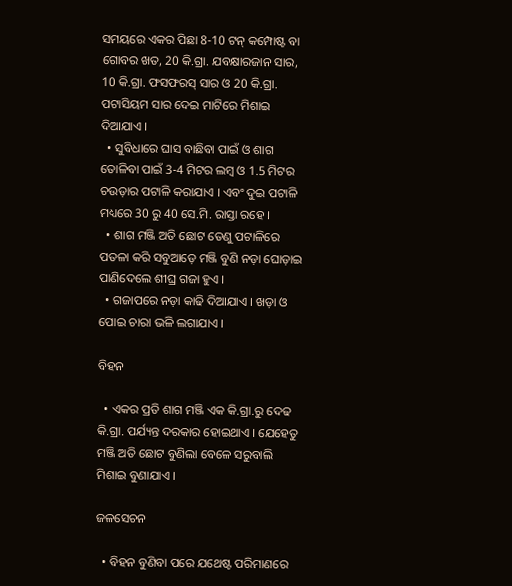ସମୟରେ ଏକର ପିଛା 8-10 ଟନ୍ କମ୍ପୋଷ୍ଟ ବା ଗୋବର ଖତ, 20 କି.ଗ୍ରା. ଯବକ୍ଷାରଜାନ ସାର, 10 କି.ଗ୍ରା. ଫସଫରସ୍ ସାର ଓ 20 କି.ଗ୍ରା. ପଟାସିୟମ ସାର ଦେଇ ମାଟିରେ ମିଶାଇ ଦିଆଯାଏ ।
  • ସୁବିଧାରେ ଘାସ ବାଛିବା ପାଇଁ ଓ ଶାଗ ତୋଳିବା ପାଇଁ 3-4 ମିଟର ଲମ୍ୱ ଓ 1.5 ମିଟର ଚଉଡ଼ାର ପଟାଳି କରାଯାଏ । ଏବଂ ଦୁଇ ପଟାଳି ମଧ୍ୟରେ 30 ରୁ 40 ସେ.ମି. ରାସ୍ତା ରହେ ।
  • ଶାଗ ମଞ୍ଜି ଅତି ଛୋଟ ତେଣୁ ପଟାଳିରେ ପତଳା କରି ସବୁଆଡ଼େ ମଞ୍ଜି ବୁଣି ନଡ଼ା ଘୋଡ଼ାଇ ପାଣିଦେଲେ ଶୀଘ୍ର ଗଜା ହୁଏ ।
  • ଗଜାପରେ ନଡ଼ା କାଢି ଦିଆଯାଏ । ଖଡ଼ା ଓ ପୋଇ ଚାରା ଭଳି ଲଗାଯାଏ ।

ବିହନ

  • ଏକର ପ୍ରତି ଶାଗ ମଞ୍ଜି ଏକ କି.ଗ୍ରା.ରୁ ଦେଢ କି.ଗ୍ରା. ପର୍ଯ୍ୟନ୍ତ ଦରକାର ହୋଇଥାଏ । ଯେହେତୁ ମଞ୍ଜି ଅତି ଛୋଟ ବୁଣିଲା ବେଳେ ସରୁବାଲି ମିଶାଇ ବୁଣାଯାଏ ।

ଜଳସେଚନ

  • ବିହନ ବୁଣିବା ପରେ ଯଥେଷ୍ଟ ପରିମାଣରେ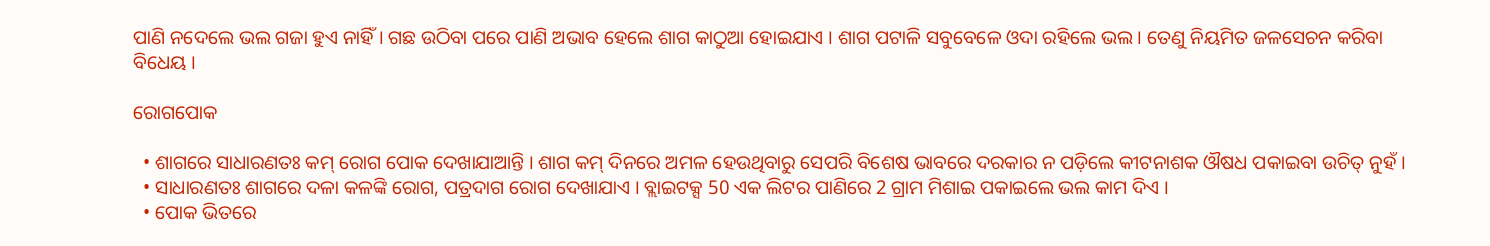ପାଣି ନଦେଲେ ଭଲ ଗଜା ହୁଏ ନାହିଁ । ଗଛ ଉଠିବା ପରେ ପାଣି ଅଭାବ ହେଲେ ଶାଗ କାଠୁଆ ହୋଇଯାଏ । ଶାଗ ପଟାଳି ସବୁବେଳେ ଓଦା ରହିଲେ ଭଲ । ତେଣୁ ନିୟମିତ ଜଳସେଚନ କରିବା ବିଧେୟ ।

ରୋଗପୋକ

  • ଶାଗରେ ସାଧାରଣତଃ କମ୍ ରୋଗ ପୋକ ଦେଖାଯାଆନ୍ତି । ଶାଗ କମ୍ ଦିନରେ ଅମଳ ହେଉଥିବାରୁ ସେପରି ବିଶେଷ ଭାବରେ ଦରକାର ନ ପଡ଼ିଲେ କୀଟନାଶକ ଔଷଧ ପକାଇବା ଉଚିତ୍ ନୁହଁ ।
  • ସାଧାରଣତଃ ଶାଗରେ ଦଳା କଳଙ୍କି ରୋଗ, ପତ୍ରଦାଗ ରୋଗ ଦେଖାଯାଏ । ବ୍ଲାଇଟକ୍ସ 50 ଏକ ଲିଟର ପାଣିରେ 2 ଗ୍ରାମ ମିଶାଇ ପକାଇଲେ ଭଲ କାମ ଦିଏ ।
  • ପୋକ ଭିତରେ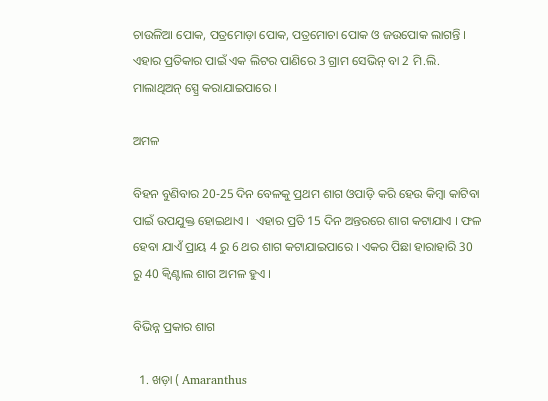ଚାଉଳିଆ ପୋକ, ପତ୍ରମୋଡ଼ା ପୋକ, ପତ୍ରମୋଚା ପୋକ ଓ ଜଉପୋକ ଲାଗନ୍ତି । ଏହାର ପ୍ରତିକାର ପାଇଁ ଏକ ଲିଟର ପାଣିରେ 3 ଗ୍ରାମ ସେଭିନ୍ ବା 2 ମି.ଲି. ମାଲାଥିଅନ୍ ସ୍ପ୍ରେ କରାଯାଇପାରେ ।

ଅମଳ

ବିହନ ବୁଣିବାର 20-25 ଦିନ ବେଳକୁ ପ୍ରଥମ ଶାଗ ଓପାଡ଼ି କରି ହେଉ କିମ୍ବା କାଟିବା ପାଇଁ ଉପଯୁକ୍ତ ହୋଇଥାଏ ।  ଏହାର ପ୍ରତି 15 ଦିନ ଅନ୍ତରରେ ଶାଗ କଟାଯାଏ । ଫଳ ହେବା ଯାଏଁ ପ୍ରାୟ 4 ରୁ 6 ଥର ଶାଗ କଟାଯାଇପାରେ । ଏକର ପିଛା ହାରାହାରି 30 ରୁ 40 କ୍ୱିଣ୍ଟାଲ ଶାଗ ଅମଳ ହୁଏ ।

ବିଭିନ୍ନ ପ୍ରକାର ଶାଗ

  1. ଖଡ଼ା ( Amaranthus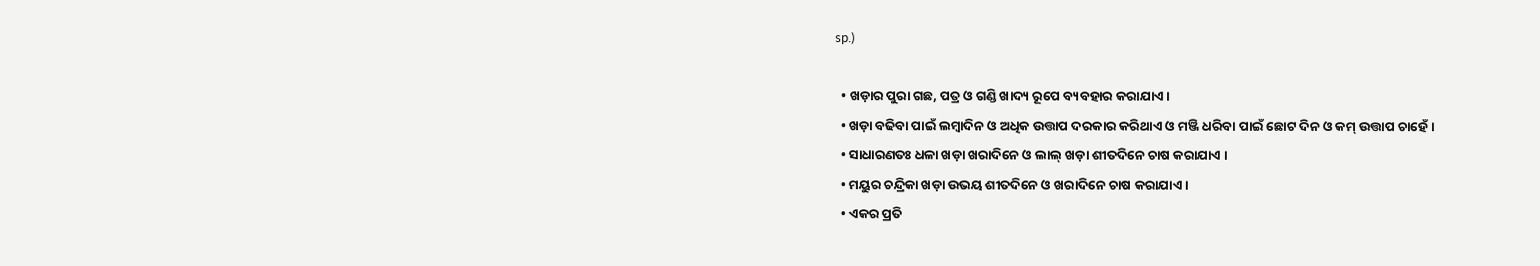sp.)

  • ଖଡ଼ାର ପୁରା ଗଛ, ପତ୍ର ଓ ଗଣ୍ଡି ଖାଦ୍ୟ ରୂପେ ବ୍ୟବହାର କରାଯାଏ ।
  • ଖଡ଼ା ବଢିବା ପାଇଁ ଲମ୍ବାଦିନ ଓ ଅଧିକ ଉତ୍ତାପ ଦରକାର କରିଥାଏ ଓ ମଞ୍ଜି ଧରିବା ପାଇଁ ଛୋଟ ଦିନ ଓ କମ୍ ଉତ୍ତାପ ଚାହେଁ ।
  • ସାଧାରଣତଃ ଧଳା ଖଡ଼ା ଖରାଦିନେ ଓ ଲାଲ୍ ଖଡ଼ା ଶୀତଦିନେ ଚାଷ କରାଯାଏ ।
  • ମୟୁର ଚନ୍ଦ୍ରିକା ଖଡ଼ା ଉଭୟ ଶୀତଦିନେ ଓ ଖରାଦିନେ ଚାଷ କରାଯାଏ ।
  • ଏକର ପ୍ରତି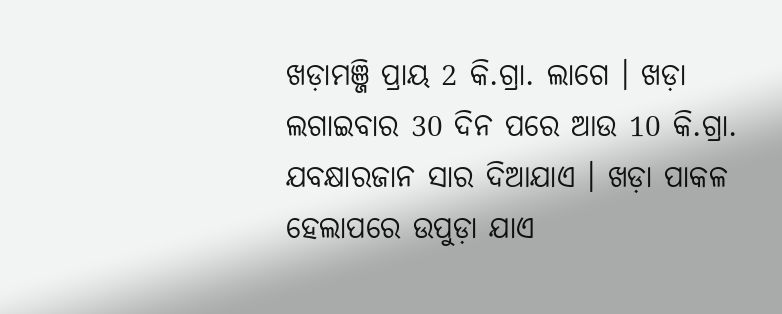ଖଡ଼ାମଞ୍ଜି ପ୍ରାୟ 2 କି.ଗ୍ରା. ଲାଗେ । ଖଡ଼ା ଲଗାଇବାର 30 ଦିନ ପରେ ଆଉ 10 କି.ଗ୍ରା. ଯବକ୍ଷାରଜାନ ସାର ଦିଆଯାଏ । ଖଡ଼ା ପାକଳ ହେଲାପରେ ଉପୁଡ଼ା ଯାଏ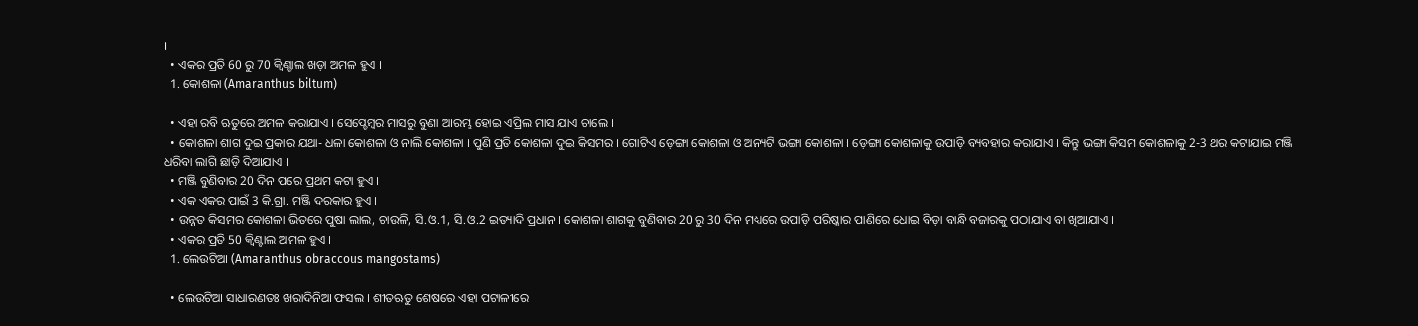।
  • ଏକର ପ୍ରତି 60 ରୁ 70 କ୍ୱିଣ୍ଚାଲ ଖଡ଼ା ଅମଳ ହୁଏ ।
  1. କୋଶଳା (Amaranthus biltum)

  • ଏହା ରବି ଋତୁରେ ଅମଳ କରାଯାଏ । ସେପ୍ଚେମ୍ବର ମାସରୁ ବୁଣା ଆରମ୍ଭ ହୋଇ ଏପ୍ରିଲ ମାସ ଯାଏ ଚାଲେ ।
  • କୋଶଳା ଶାଗ ଦୁଇ ପ୍ରକାର ଯଥା- ଧଳା କୋଶଳା ଓ ନାଲି କୋଶଳା । ପୁଣି ପ୍ରତି କୋଶଳା ଦୁଇ କିସମର । ଗୋଟିଏ ଡ଼େଙ୍ଗା କୋଶଳା ଓ ଅନ୍ୟଟି ଭଙ୍ଗା କୋଶଳା । ଡ଼େଙ୍ଗା କୋଶଳାକୁ ଉପାଡ଼ି ବ୍ୟବହାର କରାଯାଏ । କିନ୍ତୁ ଭଙ୍ଗା କିସମ କୋଶଳାକୁ 2-3 ଥର କଟାଯାଇ ମଞ୍ଜି ଧରିବା ଲାଗି ଛାଡ଼ି ଦିଆଯାଏ ।
  • ମଞ୍ଜି ବୁଣିବାର 20 ଦିନ ପରେ ପ୍ରଥମ କଟା ହୁଏ ।
  • ଏକ ଏକର ପାଇଁ 3 କି.ଗ୍ରା. ମଞ୍ଜି ଦରକାର ହୁଏ ।
  • ଉନ୍ନତ କିସମର କୋଶଳା ଭିତରେ ପୁଷା ଲାଲ, ଚାଉଳି, ସି.ଓ.1, ସି.ଓ.2 ଇତ୍ୟାଦି ପ୍ରଧାନ । କୋଶଳା ଶାଗକୁ ବୁଣିବାର 20 ରୁ 30 ଦିନ ମଧ୍ୟରେ ଉପାଡ଼ି ପରିଷ୍କାର ପାଣିରେ ଧୋଇ ବିଡ଼ା ବାନ୍ଧି ବଜାରକୁ ପଠାଯାଏ ବା ଖିଆଯାଏ ।
  • ଏକର ପ୍ରତି 50 କ୍ୱିଣ୍ଟାଲ ଅମଳ ହୁଏ ।
  1. ଲେଉଟିଆ (Amaranthus obraccous mangostams)

  • ଲେଉଟିଆ ସାଧାରଣତଃ ଖରାଦିନିଆ ଫସଲ । ଶୀତଋତୁ ଶେଷରେ ଏହା ପଟାଳୀରେ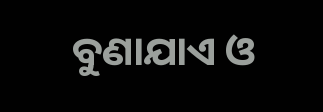ବୁଣାଯାଏ ଓ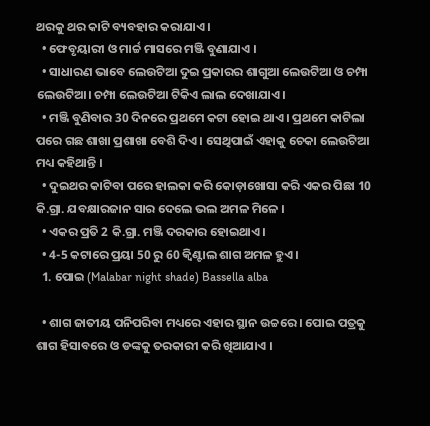ଥରକୁ ଥର କାଟି ବ୍ୟବହାର କରାଯାଏ ।
  • ଫେବୃୟାରୀ ଓ ମାର୍ଚ୍ଚ ମାସରେ ମଞ୍ଜି ବୁଣାଯାଏ ।
  • ସାଧାରଣ ଭାବେ ଲେଉଟିଆ ଦୁଇ ପ୍ରକାରର ଶାଗୁଆ ଲେଉଟିଆ ଓ ଚମ୍ପା ଲେଉଟିଆ। ଚମ୍ପା ଲେଉଟିଆ ଟିକିଏ ଲାଲ ଦେଖାଯାଏ ।
  • ମଞ୍ଜି ବୁଣିବାର 30 ଦିନରେ ପ୍ରଥମେ କଟା ହୋଇ ଥାଏ । ପ୍ରଥମେ କାଟିଲା ପରେ ଗଛ ଶାଖା ପ୍ରଶାଖା ବେଶି ଦିଏ । ସେଥିପାଇଁ ଏହାକୁ ଚେକା ଲେଉଟିଆ ମଧ୍ୟ କହିଥାନ୍ତି ।
  • ଦୁଇଥର କାଟିବା ପରେ ହାଲକା କରି କୋଡ଼ାଖୋସା କରି ଏକର ପିଛା 10 କି.ଗ୍ରା. ଯବକ୍ଷାରଜାନ ସାର ଦେଲେ ଭଲ ଅମଳ ମିଳେ ।
  • ଏକର ପ୍ରତି 2 କି.ଗ୍ରା. ମଞ୍ଜି ଦରକାର ହୋଇଥାଏ ।
  • 4-5 କଟାରେ ପ୍ରୟା 50 ରୁ 60 କ୍ୱିଣ୍ଟାଲ ଶାଗ ଅମଳ ହୁଏ ।
  1. ପୋଇ (Malabar night shade) Bassella alba

  • ଶାଗ ଜାତୀୟ ପନିପରିବା ମଧ୍ୟରେ ଏହାର ସ୍ଥାନ ଉଚ୍ଚରେ । ପୋଇ ପତ୍ରକୁ ଶାଗ ହିସାବରେ ଓ ଡଙ୍କକୁ ତରକାରୀ କରି ଖିଆଯାଏ ।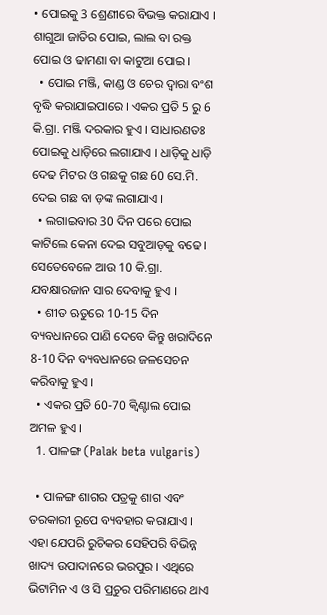• ପୋଇକୁ 3 ଶ୍ରେଣୀରେ ବିଭକ୍ତ କରାଯାଏ । ଶାଗୁଆ ଜାତିର ପୋଇ, ଲାଲ ବା ରକ୍ତ ପୋଇ ଓ ଢାମଣା ବା କାଟୁଆ ପୋଇ ।
  • ପୋଇ ମଞ୍ଜି, କାଣ୍ଡ ଓ ଚେର ଦ୍ୱାରା ବଂଶ ବୃଦ୍ଧି କରାଯାଇପାରେ । ଏକର ପ୍ରତି 5 ରୁ 6 କି.ଗ୍ରା. ମଞ୍ଜି ଦରକାର ହୁଏ । ସାଧାରଣତଃ ପୋଇକୁ ଧାଡ଼ିରେ ଲଗାଯାଏ । ଧାଡ଼ିକୁ ଧାଡ଼ି ଦେଢ ମିଟର ଓ ଗଛକୁ ଗଛ 60 ସେ.ମି. ଦେଇ ଗଛ ବା ଡ଼ଙ୍କ ଲଗାଯାଏ ।
  • ଲଗାଇବାର 30 ଦିନ ପରେ ପୋଇ କାଟିଲେ କେନା ଦେଇ ସବୁଆଡ଼କୁ ବଢେ । ସେତେବେଳେ ଆଉ 10 କି.ଗ୍ରା. ଯବକ୍ଷାରଜାନ ସାର ଦେବାକୁ ହୁଏ ।
  • ଶୀତ ଋତୁରେ 10-15 ଦିନ ବ୍ୟବଧାନରେ ପାଣି ଦେବେ କିନ୍ତୁ ଖରାଦିନେ 8-10 ଦିନ ବ୍ୟବଧାନରେ ଜଳସେଚନ କରିବାକୁ ହୁଏ ।
  • ଏକର ପ୍ରତି 60-70 କ୍ୱିଣ୍ଟାଲ ପୋଇ ଅମଳ ହୁଏ ।
  1. ପାଳଙ୍ଗ (Palak beta vulgaris)

  • ପାଳଙ୍ଗ ଶାଗର ପତ୍ରକୁ ଶାଗ ଏବଂ ତରକାରୀ ରୂପେ ବ୍ୟବହାର କରାଯାଏ । ଏହା ଯେପରି ରୁଚିକର ସେହିପରି ବିଭିନ୍ନ ଖାଦ୍ୟ ଉପାଦାନରେ ଭରପୁର । ଏଥିରେ ଭିଟାମିନ ଏ ଓ ସି ପ୍ରଚୁର ପରିମାଣରେ ଥାଏ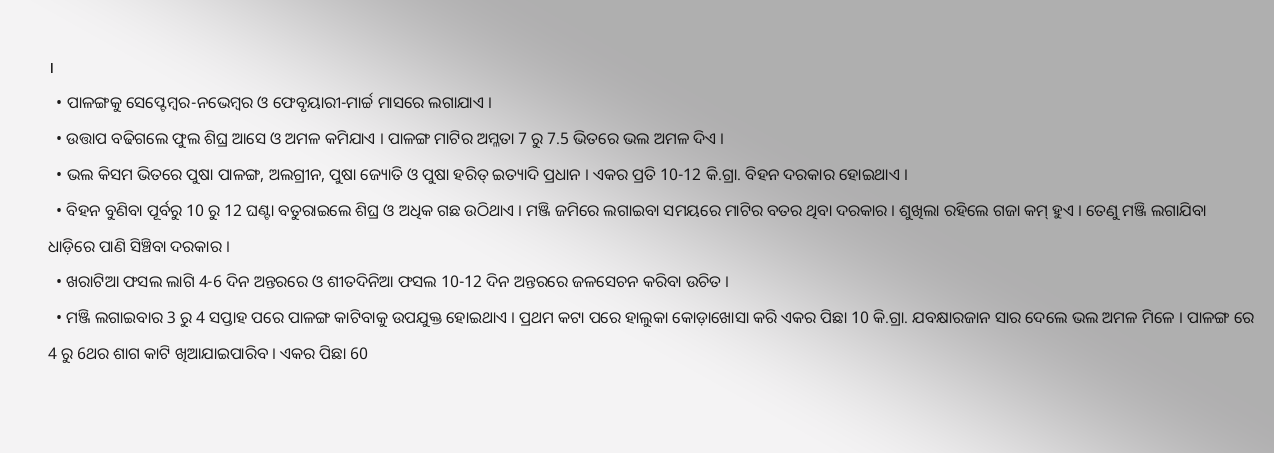।
  • ପାଳଙ୍ଗକୁ ସେପ୍ଟେମ୍ବର-ନଭେମ୍ବର ଓ ଫେବୃୟାରୀ-ମାର୍ଚ୍ଚ ମାସରେ ଲଗାଯାଏ ।
  • ଉତ୍ତାପ ବଢିଗଲେ ଫୁଲ ଶିଘ୍ର ଆସେ ଓ ଅମଳ କମିଯାଏ । ପାଳଙ୍ଗ ମାଟିର ଅମ୍ଳତା 7 ରୁ 7.5 ଭିତରେ ଭଲ ଅମଳ ଦିଏ ।
  • ଭଲ କିସମ ଭିତରେ ପୁଷା ପାଳଙ୍ଗ, ଅଲଗ୍ରୀନ, ପୁଷା ଜ୍ୟୋତି ଓ ପୁଷା ହରିତ୍ ଇତ୍ୟାଦି ପ୍ରଧାନ । ଏକର ପ୍ରତି 10-12 କି.ଗ୍ରା. ବିହନ ଦରକାର ହୋଇଥାଏ ।
  • ବିହନ ବୁଣିବା ପୂର୍ବରୁ 10 ରୁ 12 ଘଣ୍ଟା ବତୁରାଇଲେ ଶିଘ୍ର ଓ ଅଧିକ ଗଛ ଉଠିଥାଏ । ମଞ୍ଜି ଜମିରେ ଲଗାଇବା ସମୟରେ ମାଟିର ବତର ଥିବା ଦରକାର । ଶୁଖିଲା ରହିଲେ ଗଜା କମ୍ ହୁଏ । ତେଣୁ ମଞ୍ଜି ଲଗାଯିବା ଧାଡ଼ିରେ ପାଣି ସିଞ୍ଚିବା ଦରକାର ।
  • ଖରାଟିଆ ଫସଲ ଲାଗି 4-6 ଦିନ ଅନ୍ତରରେ ଓ ଶୀତଦିନିଆ ଫସଲ 10-12 ଦିନ ଅନ୍ତରରେ ଜଳସେଚନ କରିବା ଉଚିତ ।
  • ମଞ୍ଜି ଲଗାଇବାର 3 ରୁ 4 ସପ୍ତାହ ପରେ ପାଳଙ୍ଗ କାଟିବାକୁ ଉପଯୁକ୍ତ ହୋଇଥାଏ । ପ୍ରଥମ କଟା ପରେ ହାଲୁକା କୋଡ଼ାଖୋସା କରି ଏକର ପିଛା 10 କି.ଗ୍ରା. ଯବକ୍ଷାରଜାନ ସାର ଦେଲେ ଭଲ ଅମଳ ମିଳେ । ପାଳଙ୍ଗ ରେ 4 ରୁ 6ଥର ଶାଗ କାଟି ଖିଆଯାଇପାରିବ । ଏକର ପିଛା 60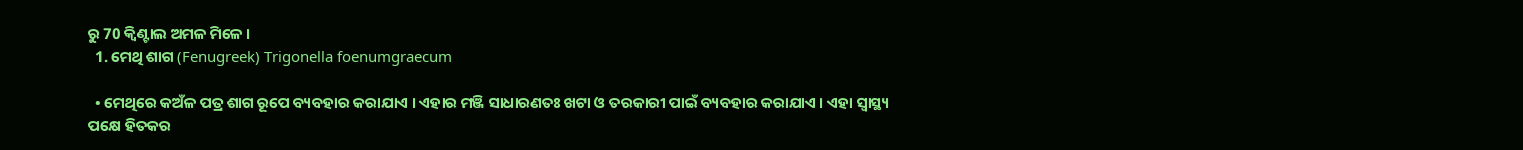ରୁ 70 କ୍ୱିଣ୍ଟାଲ ଅମଳ ମିଳେ ।
  1. ମେଥି ଶାଗ (Fenugreek) Trigonella foenumgraecum

  • ମେଥିରେ କଅଁଳ ପତ୍ର ଶାଗ ରୂପେ ବ୍ୟବହାର କରାଯାଏ । ଏହାର ମଞ୍ଜି ସାଧାରଣତଃ ଖଟା ଓ ତରକାରୀ ପାଇଁ ବ୍ୟବହାର କରାଯାଏ । ଏହା ସ୍ୱାସ୍ଥ୍ୟ ପକ୍ଷେ ହିତକର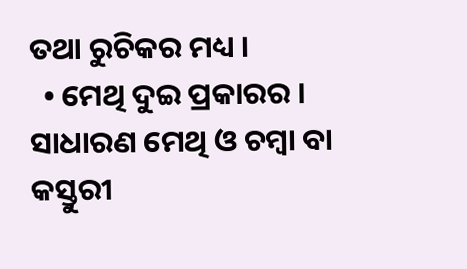ତଥା ରୁଚିକର ମଧ୍ୟ ।
  • ମେଥି ଦୁଇ ପ୍ରକାରର । ସାଧାରଣ ମେଥି ଓ ଚମ୍ୱା ବା କସ୍ତୁରୀ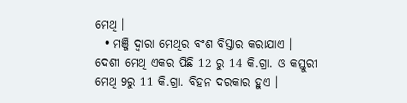ମେଥି ।
  • ମଞ୍ଜି ଦ୍ୱାରା ମେଥିର ବଂଶ ବିସ୍ତାର କରାଯାଏ । ଦେଶୀ ମେଥି ଏକର ପିଛି 12 ରୁ 14 କି.ଗ୍ରା. ଓ କସ୍ତୁରୀ ମେଥି 9ରୁ 11 କି.ଗ୍ରା. ବିହନ ଦରକାର ହୁଏ ।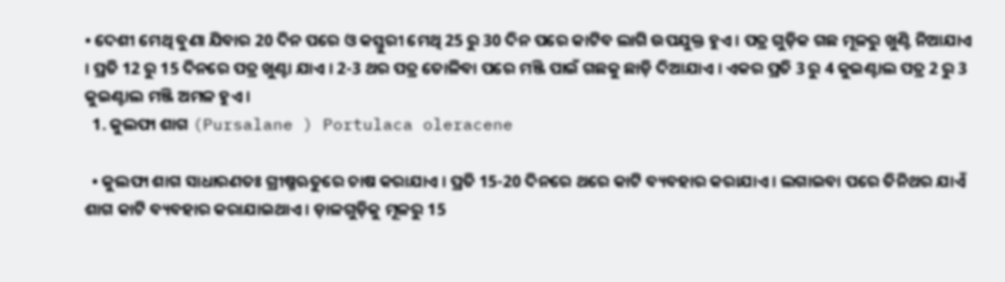• ଦେଶୀ ମେଥି ବୁଣା ଯିବାର 20 ଦିନ ପରେ ଓ କସ୍ତୁରୀ ମେଥି 25 ରୁ 30 ଦିନ ପରେ କାଟିବ ଲାଗି ଉପଯୁକ୍ତ ହୁଏ । ପତ୍ର ଗୁଡ଼ିକ ଗଛ ମୂଳରୁ ଖୁଣ୍ଟି ନିଆଯାଏ । ପ୍ରତି 12 ରୁ 15 ଦିନରେ ପତ୍ର ଖୁଣ୍ଟା ଯାଏ । 2-3 ଥର ପତ୍ର ତୋଳିବା ପରେ ମଞ୍ଜି ପାଇଁ ଗଛକୁ ଛାଡ଼ି ଦିଆଯାଏ । ଏକର ପ୍ରତି 3 ରୁ 4 କୁଇଣ୍ଟାଲ ପତ୍ର 2 ରୁ 3 କୁଇଣ୍ଟାଲ ମଞ୍ଜି ଅମଳ ହୁଏ ।
  1. କୁଲଫା ଶାଗ (Pursalane ) Portulaca oleracene

  • କୁଲଫା ଶାଗ ସାଧାରଣତଃ ଗ୍ରୀଷ୍ମଋତୁରେ ଚାଷ କରାଯାଏ । ପ୍ରତି 15-20 ଦିନରେ ଥରେ କାଟି ବ୍ୟବହାର କରାଯାଏ । ଲଗାଇବା ପରେ ତିନିଥର ଯାଏଁ ଶାଗ କାଟି ବ୍ୟବହାର କରାଯାଇଥାଏ । ଡ଼ାଳଗୁଡ଼ିକୁ ମୂଳରୁ 15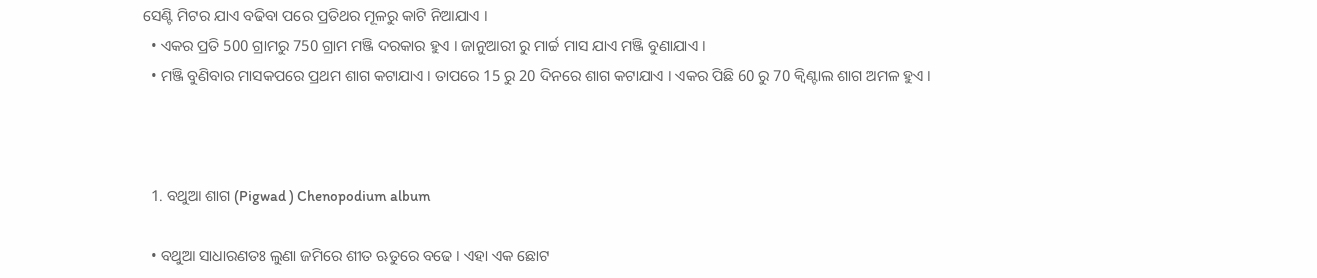ସେଣ୍ଟି ମିଟର ଯାଏ ବଢିବା ପରେ ପ୍ରତିଥର ମୂଳରୁ କାଟି ନିଆଯାଏ ।
  • ଏକର ପ୍ରତି 500 ଗ୍ରାମରୁ 750 ଗ୍ରାମ ମଞ୍ଜି ଦରକାର ହୁଏ । ଜାନୁଆରୀ ରୁ ମାର୍ଚ୍ଚ ମାସ ଯାଏ ମଞ୍ଜି ବୁଣାଯାଏ ।
  • ମଞ୍ଜି ବୁଣିବାର ମାସକପରେ ପ୍ରଥମ ଶାଗ କଟାଯାଏ । ତାପରେ 15 ରୁ 20 ଦିନରେ ଶାଗ କଟାଯାଏ । ଏକର ପିଛି 60 ରୁ 70 କ୍ୱିଣ୍ଟାଲ ଶାଗ ଅମଳ ହୁଏ ।



  1. ବଥୁଆ ଶାଗ (Pigwad ) Chenopodium album

  • ବଥୁଆ ସାଧାରଣତଃ ଲୁଣା ଜମିରେ ଶୀତ ଋତୁରେ ବଢେ । ଏହା ଏକ ଛୋଟ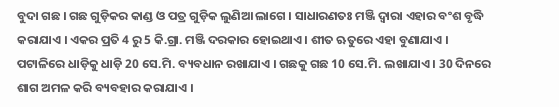ବୁଦା ଗଛ । ଗଛ ଗୁଡ଼ିକର କାଣ୍ଡ ଓ ପତ୍ର ଗୁଡ଼ିକ ଲୁଣିଆ ଲାଗେ । ସାଧାରଣତଃ ମଞ୍ଜି ଦ୍ୱାରା ଏହାର ବଂଶ ବୃଦ୍ଧି କରାଯାଏ । ଏକର ପ୍ରତି 4 ରୁ 5 କି.ଗ୍ରା. ମଞ୍ଜି ଦରକାର ହୋଇଥାଏ । ଶୀତ ଋତୁରେ ଏହା ବୁଣାଯାଏ । ପଟାଳିରେ ଧାଡ଼ିକୁ ଧାଡ଼ି 20 ସେ.ମି. ବ୍ୟବଧାନ ରଖାଯାଏ । ଗଛକୁ ଗଛ 10 ସେ.ମି. ଲଖାଯାଏ । 30 ଦିନରେ ଶାଗ ଅମଳ କରି ବ୍ୟବହାର କରାଯାଏ ।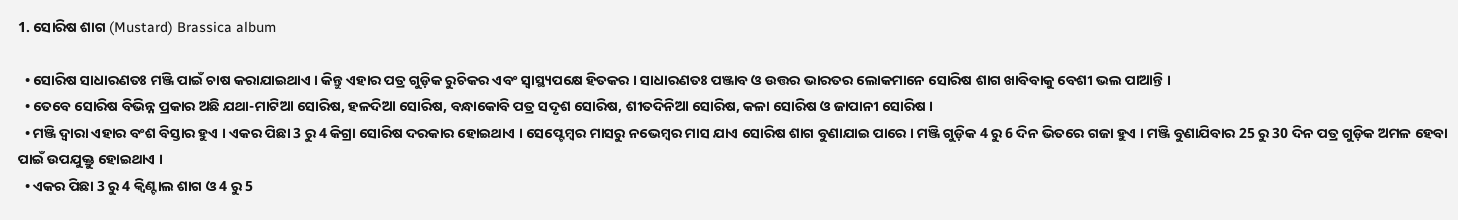1. ସୋରିଷ ଶାଗ (Mustard) Brassica album

  • ସୋରିଷ ସାଧାରଣତଃ ମଞ୍ଜି ପାଇଁ ଚାଷ କରାଯାଇଥାଏ । କିନ୍ତୁ ଏହାର ପତ୍ର ଗୁଡ଼ିକ ରୁଚିକର ଏବଂ ସ୍ୱାସ୍ଥ୍ୟପକ୍ଷେ ହିତକର । ସାଧାରଣତଃ ପଞ୍ଜାବ ଓ ଉତ୍ତର ଭାରତର ଲୋକମାନେ ସୋରିଷ ଶାଗ ଖାବିବାକୁ ବେଶୀ ଭଲ ପାଆନ୍ତି ।
  • ତେବେ ସୋରିଷ ବିଭିନ୍ନ ପ୍ରକାର ଅଛି ଯଥା-ମାଟିଆ ସୋରିଷ, ହଳଦିଆ ସୋରିଷ, ବନ୍ଧାକୋବି ପତ୍ର ସଦୃଶ ସୋରିଷ, ଶୀତଦିନିଆ ସୋରିଷ, କଳା ସୋରିଷ ଓ ଜାପାନୀ ସୋରିଷ ।
  • ମଞ୍ଜି ଦ୍ୱାରା ଏହାର ବଂଶ ବିସ୍ତାର ହୁଏ । ଏକର ପିଛା 3 ରୁ 4 କିଗ୍ରା ସୋରିଷ ଦରକାର ହୋଇଥାଏ । ସେପ୍ଟେମ୍ୱର ମାସରୁ ନଭେମ୍ବର ମାସ ଯାଏ ସୋରିଷ ଶାଗ ବୁଣାଯାଇ ପାରେ । ମଞ୍ଜି ଗୁଡ଼ିକ 4 ରୁ 6 ଦିନ ଭିତରେ ଗଜା ହୁଏ । ମଞ୍ଜି ବୁଣାଯିବାର 25 ରୁ 30 ଦିନ ପତ୍ର ଗୁଡ଼ିକ ଅମଳ ହେବା ପାଇଁ ଉପଯୁକ୍ତୁ ହୋଇଥାଏ ।
  • ଏକର ପିଛା 3 ରୁ 4 କ୍ୱିଣ୍ଟାଲ ଶାଗ ଓ 4 ରୁ 5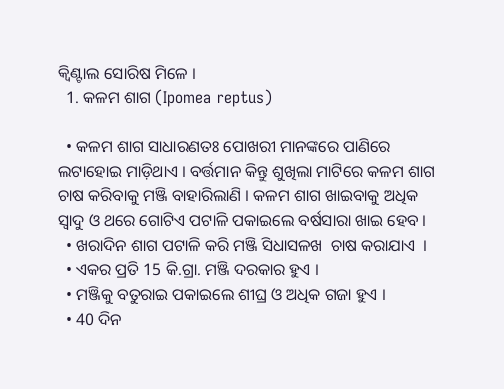କ୍ୱିଣ୍ଟାଲ ସୋରିଷ ମିଳେ ।
  1. କଳମ ଶାଗ (Ipomea reptus)

  • କଳମ ଶାଗ ସାଧାରଣତଃ ପୋଖରୀ ମାନଙ୍କରେ ପାଣିରେ ଲଟାହୋଇ ମାଡ଼ିଥାଏ । ବର୍ତ୍ତମାନ କିନ୍ତୁ ଶୁଖିଲା ମାଟିରେ କଳମ ଶାଗ ଚାଷ କରିବାକୁ ମଞ୍ଜି ବାହାରିଲାଣି । କଳମ ଶାଗ ଖାଇବାକୁ ଅଧିକ ସ୍ୱାଦୁ ଓ ଥରେ ଗୋଟିଏ ପଟାଳି ପକାଇଲେ ବର୍ଷସାରା ଖାଇ ହେବ ।
  • ଖରାଦିନ ଶାଗ ପଟାଳି କରି ମଞ୍ଜି ସିଧାସଳଖ  ଚାଷ କରାଯାଏ  ।
  • ଏକର ପ୍ରତି 15 କି.ଗ୍ରା. ମଞ୍ଜି ଦରକାର ହୁଏ ।
  • ମଞ୍ଜିକୁ ବତୁରାଇ ପକାଇଲେ ଶୀଘ୍ର ଓ ଅଧିକ ଗଜା ହୁଏ ।
  • 40 ଦିନ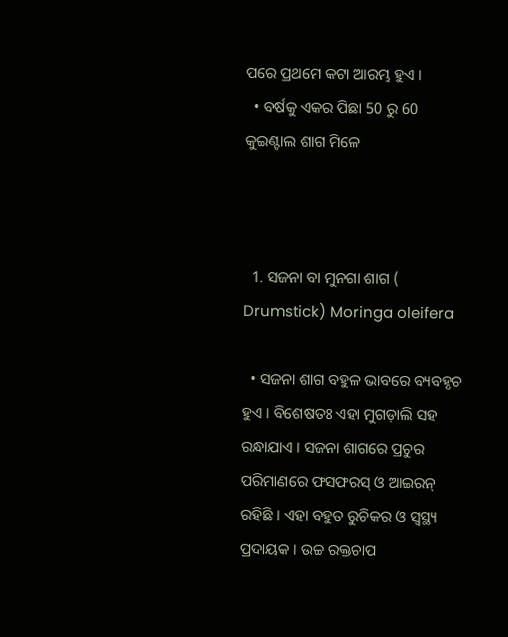ପରେ ପ୍ରଥମେ କଟା ଆରମ୍ଭ ହୁଏ ।
  • ବର୍ଷକୁ ଏକର ପିଛା 50 ରୁ 60 କୁଇଣ୍ଟାଲ ଶାଗ ମିଳେ



  1. ସଜନା ବା ମୁନଗା ଶାଗ ( Drumstick) Moringa oleifera

  • ସଜନା ଶାଗ ବହୁଳ ଭାବରେ ବ୍ୟବହୃଚ ହୁଏ । ବିଶେଷତଃ ଏହା ମୁଗଡ଼ାଲି ସହ ରନ୍ଧାଯାଏ । ସଜନା ଶାଗରେ ପ୍ରଚୁର ପରିମାଣରେ ଫସଫରସ୍ ଓ ଆଇରନ୍ ରହିଛି । ଏହା ବହୁତ ରୁଚିକର ଓ ସ୍ୱସ୍ଥ୍ୟ ପ୍ରଦାୟକ । ଉଚ୍ଚ ରକ୍ତଚାପ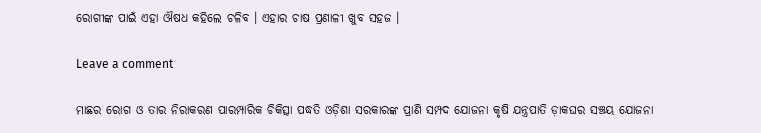ରୋଗୀଙ୍କ ପାଇଁ ଏହା ଔଷଧ କହିଲେ ଚଳିବ । ଏହାର ଚାଷ ପ୍ରଣାଳୀ ଖୁବ ସହଜ ।

Leave a comment

ମାଛର ରୋଗ ଓ ତାର ନିରାକରଣ ପାରମ୍ପାରିକ ଚିକିତ୍ସା ପଦ୍ଧତି ଓଡ଼ିଶା ସରକାରଙ୍କ ପ୍ରାଣି ସମ୍ପଦ ଯୋଜନା କୃଷି ଯନ୍ତ୍ରପାତି ଡ଼ାକଘର ସଞ୍ଚୟ ଯୋଜନା